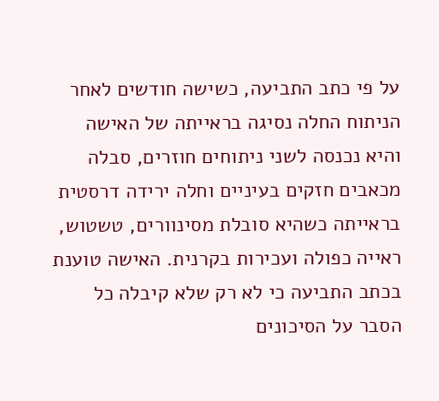על פי כתב התביעה, כשישה חודשים לאחר הניתוח החלה נסיגה בראייתה של האישה והיא נכנסה לשני ניתוחים חוזרים, סבלה מכאבים חזקים בעיניים וחלה ירידה דרסטית בראייתה כשהיא סובלת מסינוורים, טשטוש, ראייה כפולה ועכירות בקרנית. האישה טוענת בכתב התביעה כי לא רק שלא קיבלה כל הסבר על הסיכונים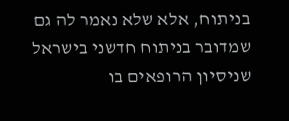בניתוח, אלא שלא נאמר לה גם שמדובר בניתוח חדשני בישראל שניסיון הרופאים בו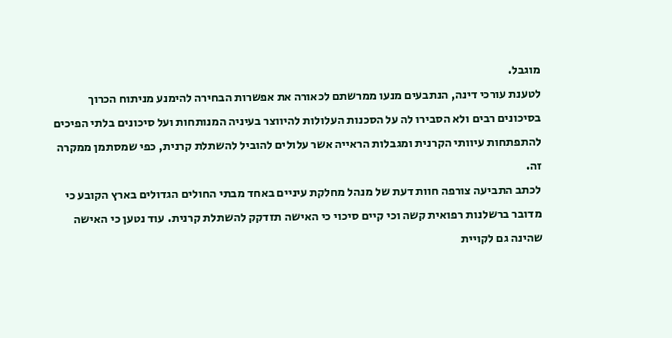מוגבל.
לטענת עורכי דינה, הנתבעים מנעו ממרשתם לכאורה את אפשרות הבחירה להימנע מניתוח הכרוך בסיכונים רבים ולא הסבירו לה על הסכנות העלולות להיווצר בעיניה המנותחות ועל סיכונים בלתי הפיכים להתפתחות עיוותי הקרנית ומגבלות הראייה אשר עלולים להוביל להשתלת קרנית, כפי שמסתמן ממקרה זה.
לכתב התביעה צורפה חוות דעת של מנהל מחלקת עיניים באחד מבתי החולים הגדולים בארץ הקובע כי מדובר ברשלנות רפואית קשה וכי קיים סיכוי כי האישה תזדקק להשתלת קרנית. עוד נטען כי האישה שהינה גם לקויית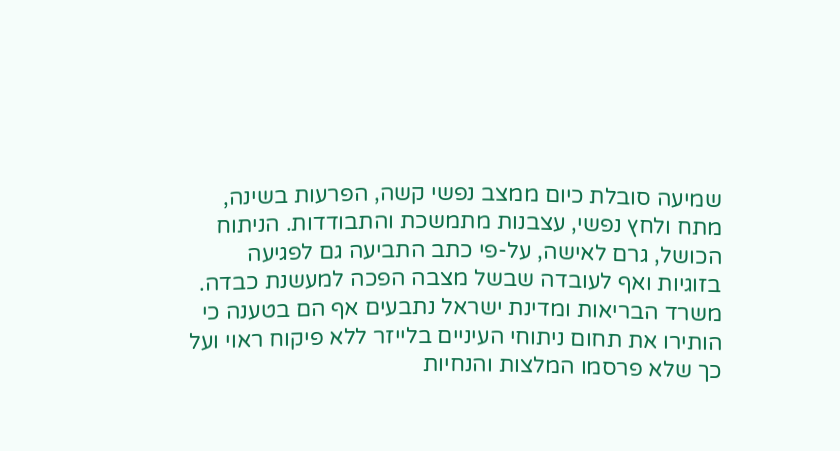שמיעה סובלת כיום ממצב נפשי קשה, הפרעות בשינה, מתח ולחץ נפשי, עצבנות מתמשכת והתבודדות. הניתוח הכושל, גרם לאישה, על-פי כתב התביעה גם לפגיעה בזוגיות ואף לעובדה שבשל מצבה הפכה למעשנת כבדה.
משרד הבריאות ומדינת ישראל נתבעים אף הם בטענה כי הותירו את תחום ניתוחי העיניים בלייזר ללא פיקוח ראוי ועל כך שלא פרסמו המלצות והנחיות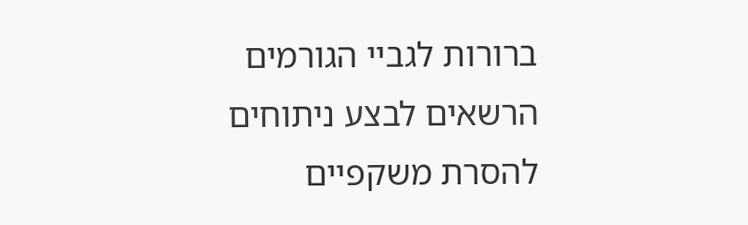ברורות לגביי הגורמים הרשאים לבצע ניתוחים להסרת משקפיים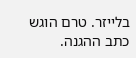בלייזר. טרם הוגש כתב ההגנה.